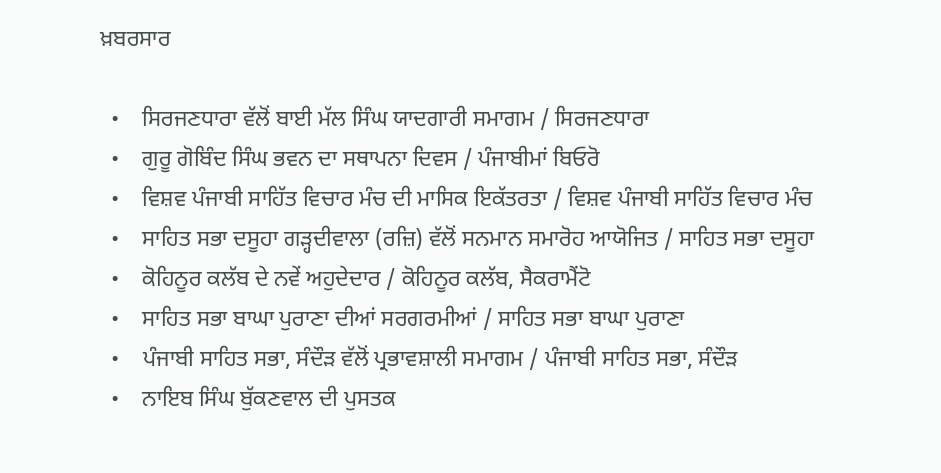ਖ਼ਬਰਸਾਰ

  •    ਸਿਰਜਣਧਾਰਾ ਵੱਲੋਂ ਬਾਈ ਮੱਲ ਸਿੰਘ ਯਾਦਗਾਰੀ ਸਮਾਗਮ / ਸਿਰਜਣਧਾਰਾ
  •    ਗੁਰੂ ਗੋਬਿੰਦ ਸਿੰਘ ਭਵਨ ਦਾ ਸਥਾਪਨਾ ਦਿਵਸ / ਪੰਜਾਬੀਮਾਂ ਬਿਓਰੋ
  •    ਵਿਸ਼ਵ ਪੰਜਾਬੀ ਸਾਹਿੱਤ ਵਿਚਾਰ ਮੰਚ ਦੀ ਮਾਸਿਕ ਇਕੱਤਰਤਾ / ਵਿਸ਼ਵ ਪੰਜਾਬੀ ਸਾਹਿੱਤ ਵਿਚਾਰ ਮੰਚ
  •    ਸਾਹਿਤ ਸਭਾ ਦਸੂਹਾ ਗੜ੍ਹਦੀਵਾਲਾ (ਰਜ਼ਿ) ਵੱਲੋਂ ਸਨਮਾਨ ਸਮਾਰੋਹ ਆਯੋਜਿਤ / ਸਾਹਿਤ ਸਭਾ ਦਸੂਹਾ
  •    ਕੋਹਿਨੂਰ ਕਲੱਬ ਦੇ ਨਵੇਂ ਅਹੁਦੇਦਾਰ / ਕੋਹਿਨੂਰ ਕਲੱਬ, ਸੈਕਰਾਮੈਂਟੋ
  •    ਸਾਹਿਤ ਸਭਾ ਬਾਘਾ ਪੁਰਾਣਾ ਦੀਆਂ ਸਰਗਰਮੀਆਂ / ਸਾਹਿਤ ਸਭਾ ਬਾਘਾ ਪੁਰਾਣਾ
  •    ਪੰਜਾਬੀ ਸਾਹਿਤ ਸਭਾ, ਸੰਦੌੜ ਵੱਲੋਂ ਪ੍ਰਭਾਵਸ਼ਾਲੀ ਸਮਾਗਮ / ਪੰਜਾਬੀ ਸਾਹਿਤ ਸਭਾ, ਸੰਦੌੜ
  •    ਨਾਇਬ ਸਿੰਘ ਬੁੱਕਣਵਾਲ ਦੀ ਪੁਸਤਕ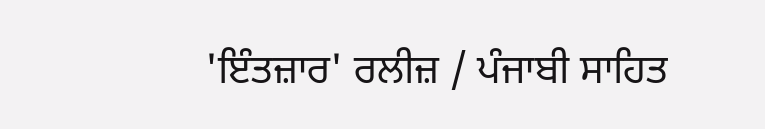'ਇੰਤਜ਼ਾਰ' ਰਲੀਜ਼ / ਪੰਜਾਬੀ ਸਾਹਿਤ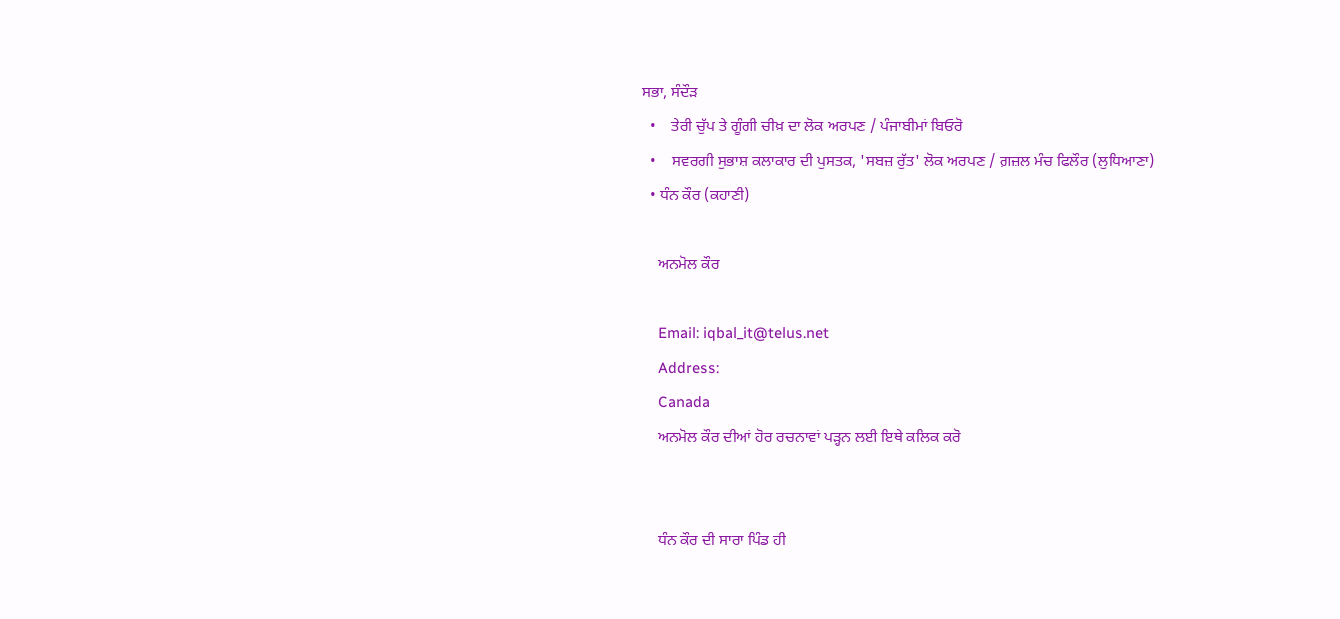ਸਭਾ, ਸੰਦੌੜ
  •    ਤੇਰੀ ਚੁੱਪ ਤੇ ਗੂੰਗੀ ਚੀਖ਼ ਦਾ ਲੋਕ ਅਰਪਣ / ਪੰਜਾਬੀਮਾਂ ਬਿਓਰੋ
  •    ਸਵਰਗੀ ਸੁਭਾਸ਼ ਕਲਾਕਾਰ ਦੀ ਪੁਸਤਕ, 'ਸਬਜ਼ ਰੁੱਤ' ਲੋਕ ਅਰਪਣ / ਗ਼ਜ਼ਲ ਮੰਚ ਫਿਲੌਰ (ਲੁਧਿਆਣਾ)
  • ਧੰਨ ਕੌਰ (ਕਹਾਣੀ)

    ਅਨਮੋਲ ਕੌਰ

    Email: iqbal_it@telus.net
    Address:
    Canada
    ਅਨਮੋਲ ਕੌਰ ਦੀਆਂ ਹੋਰ ਰਚਨਾਵਾਂ ਪੜ੍ਹਨ ਲਈ ਇਥੇ ਕਲਿਕ ਕਰੋ


    ਧੰਨ ਕੌਰ ਦੀ ਸਾਰਾ ਪਿੰਡ ਹੀ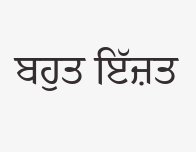ਬਹੁਤ ਇੱਜ਼ਤ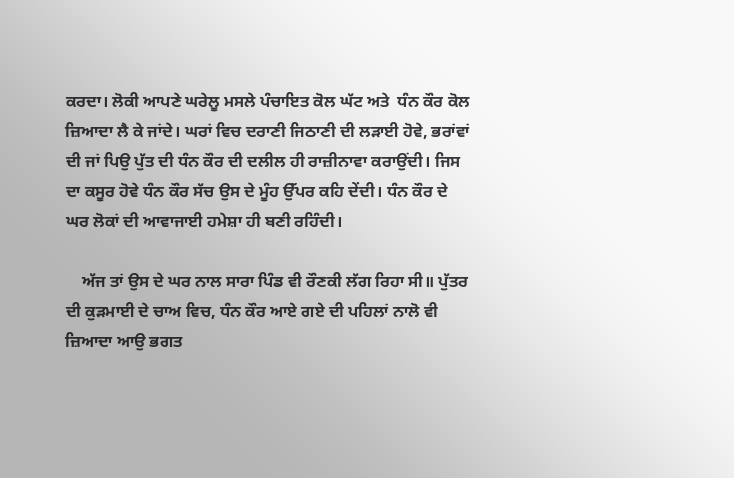ਕਰਦਾ। ਲੋਕੀ ਆਪਣੇ ਘਰੇਲੂ ਮਸਲੇ ਪੰਚਾਇਤ ਕੋਲ ਘੱਟ ਅਤੇ  ਧੰਨ ਕੌਰ ਕੋਲ ਜ਼ਿਆਦਾ ਲੈ ਕੇ ਜਾਂਦੇ। ਘਰਾਂ ਵਿਚ ਦਰਾਣੀ ਜਿਠਾਣੀ ਦੀ ਲੜਾਈ ਹੋਵੇ, ਭਰਾਂਵਾਂ ਦੀ ਜਾਂ ਪਿਉ ਪੁੱਤ ਦੀ ਧੰਨ ਕੌਰ ਦੀ ਦਲੀਲ ਹੀ ਰਾਜ਼ੀਨਾਵਾ ਕਰਾਉਂਦੀ। ਜਿਸ ਦਾ ਕਸੂਰ ਹੋਵੇ ਧੰਨ ਕੌਰ ਸੱਚ ਉਸ ਦੇ ਮੂੰਹ ਉੱਪਰ ਕਹਿ ਦੇਂਦੀ। ਧੰਨ ਕੌਰ ਦੇ  ਘਰ ਲੋਕਾਂ ਦੀ ਆਵਾਜਾਈ ਹਮੇਸ਼ਾ ਹੀ ਬਣੀ ਰਹਿੰਦੀ।

    ਅੱਜ ਤਾਂ ਉਸ ਦੇ ਘਰ ਨਾਲ ਸਾਰਾ ਪਿੰਡ ਵੀ ਰੌਣਕੀ ਲੱਗ ਰਿਹਾ ਸੀ॥ ਪੁੱਤਰ ਦੀ ਕੁੜਮਾਈ ਦੇ ਚਾਅ ਵਿਚ, ਧੰਨ ਕੌਰ ਆਏ ਗਏ ਦੀ ਪਹਿਲਾਂ ਨਾਲੋ ਵੀ ਜ਼ਿਆਦਾ ਆਉ ਭਗਤ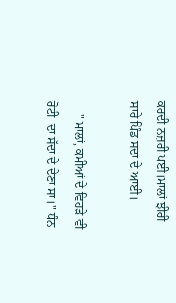ਕਰਦੀ ਨਜ਼ਰੀ ਪਈ।ਮਾਲਾਂ ਝੀਰੀ ਸਾਰੇ ਪਿੰਡ ਸਦਾ ਦੇ ਆਈ।

    " ਮਾਲਾਂ, ਕਮੀਆਂ ਦੇ ਵਿਹੜੇ ਵੀ ਰੋਟੀ  ਦਾ ਸੱਦਾ ਦੇ ਦੇਣਾ ਸਾ।" ਧੰਨ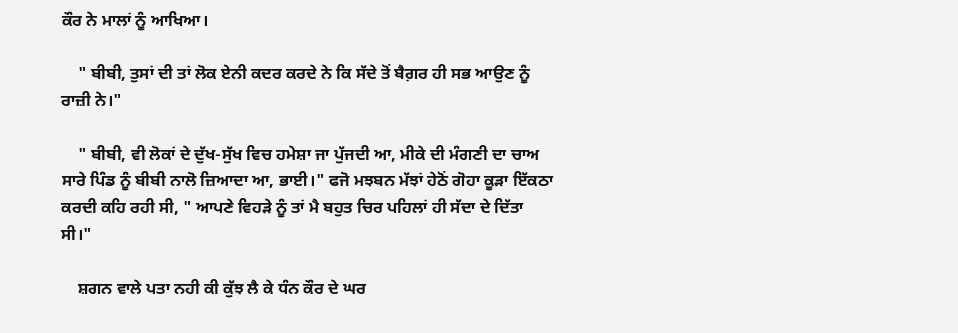ਕੌਰ ਨੇ ਮਾਲਾਂ ਨੂੰ ਆਖਿਆ।

    " ਬੀਬੀ, ਤੁਸਾਂ ਦੀ ਤਾਂ ਲੋਕ ਏਨੀ ਕਦਰ ਕਰਦੇ ਨੇ ਕਿ ਸੱਦੇ ਤੋਂ ਬੈਗ਼ਰ ਹੀ ਸਭ ਆਉਣ ਨੂੰ ਰਾਜ਼ੀ ਨੇ।"

    " ਬੀਬੀ, ਵੀ ਲੋਕਾਂ ਦੇ ਦੁੱਖ-ਸੁੱਖ ਵਿਚ ਹਮੇਸ਼ਾ ਜਾ ਪੁੱਜਦੀ ਆ, ਮੀਕੇ ਦੀ ਮੰਗਣੀ ਦਾ ਚਾਅ ਸਾਰੇ ਪਿੰਡ ਨੂੰ ਬੀਬੀ ਨਾਲੋ ਜ਼ਿਆਦਾ ਆ, ਭਾਈ।" ਫਜੋ ਮਝਬਨ ਮੱਝਾਂ ਹੇਠੋਂ ਗੋਹਾ ਕੂੜਾ ਇੱਕਠਾ ਕਰਦੀ ਕਹਿ ਰਹੀ ਸੀ, " ਆਪਣੇ ਵਿਹੜੇ ਨੂੰ ਤਾਂ ਮੈ ਬਹੁਤ ਚਿਰ ਪਹਿਲਾਂ ਹੀ ਸੱਦਾ ਦੇ ਦਿੱਤਾ ਸੀ।"

    ਸ਼ਗਨ ਵਾਲੇ ਪਤਾ ਨਹੀ ਕੀ ਕੁੱਝ ਲੈ ਕੇ ਧੰਨ ਕੌਰ ਦੇ ਘਰ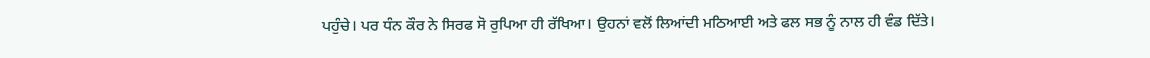ਪਹੁੰਚੇ। ਪਰ ਧੰਨ ਕੌਰ ਨੇ ਸਿਰਫ ਸੋ ਰੁਪਿਆ ਹੀ ਰੱਖਿਆ। ਉਹਨਾਂ ਵਲੋਂ ਲਿਆਂਦੀ ਮਠਿਆਈ ਅਤੇ ਫਲ ਸਭ ਨੂੰ ਨਾਲ ਹੀ ਵੰਡ ਦਿੱਤੇ।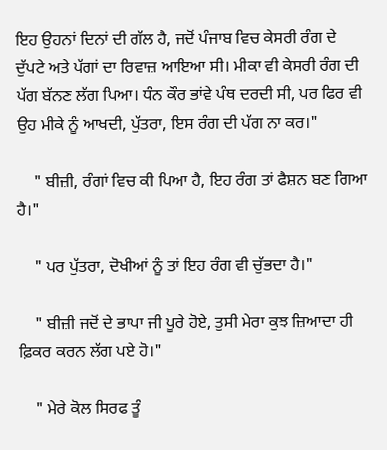ਇਹ ਉਹਨਾਂ ਦਿਨਾਂ ਦੀ ਗੱਲ ਹੈ, ਜਦੋਂ ਪੰਜਾਬ ਵਿਚ ਕੇਸਰੀ ਰੰਗ ਦੇ ਦੁੱਪਟੇ ਅਤੇ ਪੱਗਾਂ ਦਾ ਰਿਵਾਜ਼ ਆਇਆ ਸੀ। ਮੀਕਾ ਵੀ ਕੇਸਰੀ ਰੰਗ ਦੀ ਪੱਗ ਬੱਨਣ ਲੱਗ ਪਿਆ। ਧੰਨ ਕੌਰ ਭਾਂਵੇ ਪੰਥ ਦਰਦੀ ਸੀ, ਪਰ ਫਿਰ ਵੀ ਉਹ ਮੀਕੇ ਨੂੰ ਆਖਦੀ, ਪੁੱਤਰਾ, ਇਸ ਰੰਗ ਦੀ ਪੱਗ ਨਾ ਕਰ।"

    " ਬੀਜ਼ੀ, ਰੰਗਾਂ ਵਿਚ ਕੀ ਪਿਆ ਹੈ, ਇਹ ਰੰਗ ਤਾਂ ਫੈਸ਼ਨ ਬਣ ਗਿਆ ਹੈ।"

    " ਪਰ ਪੁੱਤਰਾ, ਦੋਖੀਆਂ ਨੂੰ ਤਾਂ ਇਹ ਰੰਗ ਵੀ ਚੁੱਭਦਾ ਹੈ।"

    " ਬੀਜ਼ੀ ਜਦੋਂ ਦੇ ਭਾਪਾ ਜੀ ਪੂਰੇ ਹੋਏ, ਤੁਸੀ ਮੇਰਾ ਕੁਝ ਜ਼ਿਆਦਾ ਹੀ ਫ਼ਿਕਰ ਕਰਨ ਲੱਗ ਪਏ ਹੋ।"

    " ਮੇਰੇ ਕੋਲ ਸਿਰਫ ਤੂੰ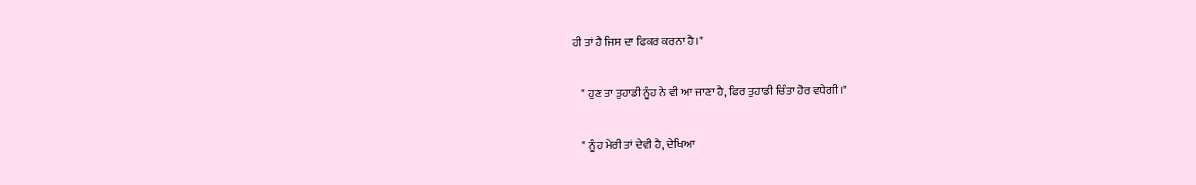ਹੀ ਤਾਂ ਹੈ ਜਿਸ ਦਾ ਫਿਕਰ ਕਰਨਾ ਹੈ।"

    " ਹੁਣ ਤਾ ਤੁਹਾਡੀ ਨੂੰਹ ਨੇ ਵੀ ਆ ਜਾਣਾ ਹੈ, ਫਿਰ ਤੁਹਾਡੀ ਚਿੰਤਾ ਹੋਰ ਵਧੇਗੀ।"

    " ਨੂੰਹ ਮੇਰੀ ਤਾਂ ਦੇਵੀ ਹੈ, ਦੇਖਿਆ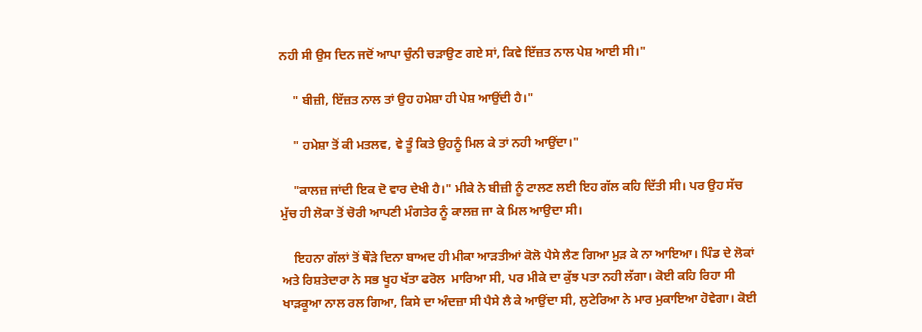ਨਹੀ ਸੀ ਉਸ ਦਿਨ ਜਦੋਂ ਆਪਾ ਚੁੰਨੀ ਚੜਾਉਣ ਗਏ ਸਾਂ, ਕਿਵੇ ਇੱਜ਼ਤ ਨਾਲ ਪੇਸ਼ ਆਈ ਸੀ।"

    " ਬੀਜ਼ੀ, ਇੱਜ਼ਤ ਨਾਲ ਤਾਂ ਉਹ ਹਮੇਸ਼ਾ ਹੀ ਪੇਸ਼ ਆਉਂਦੀ ਹੈ।"

    " ਹਮੇਸ਼ਾ ਤੋਂ ਕੀ ਮਤਲਵ, ਵੇ ਤੂੰ ਕਿਤੇ ਉਹਨੂੰ ਮਿਲ ਕੇ ਤਾਂ ਨਹੀ ਆਉਂਦਾ।"

    "ਕਾਲਜ਼ ਜਾਂਦੀ ਇਕ ਦੋ ਵਾਰ ਦੇਖੀ ਹੈ।" ਮੀਕੇ ਨੇ ਬੀਜ਼ੀ ਨੂੰ ਟਾਲਣ ਲਈ ਇਹ ਗੱਲ ਕਹਿ ਦਿੱਤੀ ਸੀ। ਪਰ ਉਹ ਸੱਚ ਮੁੱਚ ਹੀ ਲੋਕਾ ਤੋਂ ਚੋਰੀ ਆਪਣੀ ਮੰਗਤੇਰ ਨੂੰ ਕਾਲਜ਼ ਜਾ ਕੇ ਮਿਲ ਆਉਦਾ ਸੀ।

    ਇਹਨਾ ਗੱਲਾਂ ਤੋਂ ਥੌੜੇ ਦਿਨਾ ਬਾਅਦ ਹੀ ਮੀਕਾ ਆੜਤੀਆਂ ਕੋਲੋ ਪੈਸੇ ਲੈਣ ਗਿਆ ਮੁੜ ਕੇ ਨਾ ਆਇਆ। ਪਿੰਡ ਦੇ ਲੋਕਾਂ ਅਤੇ ਰਿਸ਼ਤੇਦਾਰਾ ਨੇ ਸਭ ਖੂਹ ਖੱਤਾ ਫਰੋਲ  ਮਾਰਿਆ ਸੀ, ਪਰ ਮੀਕੇ ਦਾ ਕੁੱਝ ਪਤਾ ਨਹੀ ਲੱਗਾ। ਕੋਈ ਕਹਿ ਰਿਹਾ ਸੀ ਖਾੜਕੂਆ ਨਾਲ ਰਲ ਗਿਆ, ਕਿਸੇ ਦਾ ਅੰਦਜ਼ਾ ਸੀ ਪੈਸੇ ਲੈ ਕੇ ਆਉਂਦਾ ਸੀ, ਲੁਟੇਰਿਆ ਨੇ ਮਾਰ ਮੁਕਾਇਆ ਹੋਵੇਗਾ। ਕੋਈ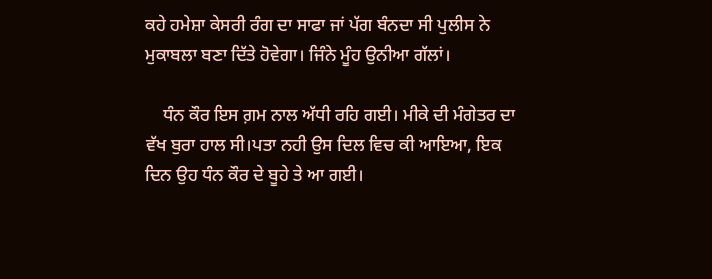ਕਹੇ ਹਮੇਸ਼ਾ ਕੇਸਰੀ ਰੰਗ ਦਾ ਸਾਫਾ ਜਾਂ ਪੱਗ ਬੰਨਦਾ ਸੀ ਪੁਲੀਸ ਨੇ ਮੁਕਾਬਲਾ ਬਣਾ ਦਿੱਤੇ ਹੋਵੇਗਾ। ਜਿੰਨੇ ਮੂੰਹ ਉਨੀਆ ਗੱਲਾਂ।

    ਧੰਨ ਕੌਰ ਇਸ ਗ਼ਮ ਨਾਲ ਅੱਧੀ ਰਹਿ ਗਈ। ਮੀਕੇ ਦੀ ਮੰਗੇਤਰ ਦਾ ਵੱਖ ਬੁਰਾ ਹਾਲ ਸੀ।ਪਤਾ ਨਹੀ ਉਸ ਦਿਲ ਵਿਚ ਕੀ ਆਇਆ, ਇਕ ਦਿਨ ਉਹ ਧੰਨ ਕੌਰ ਦੇ ਬੂਹੇ ਤੇ ਆ ਗਈ।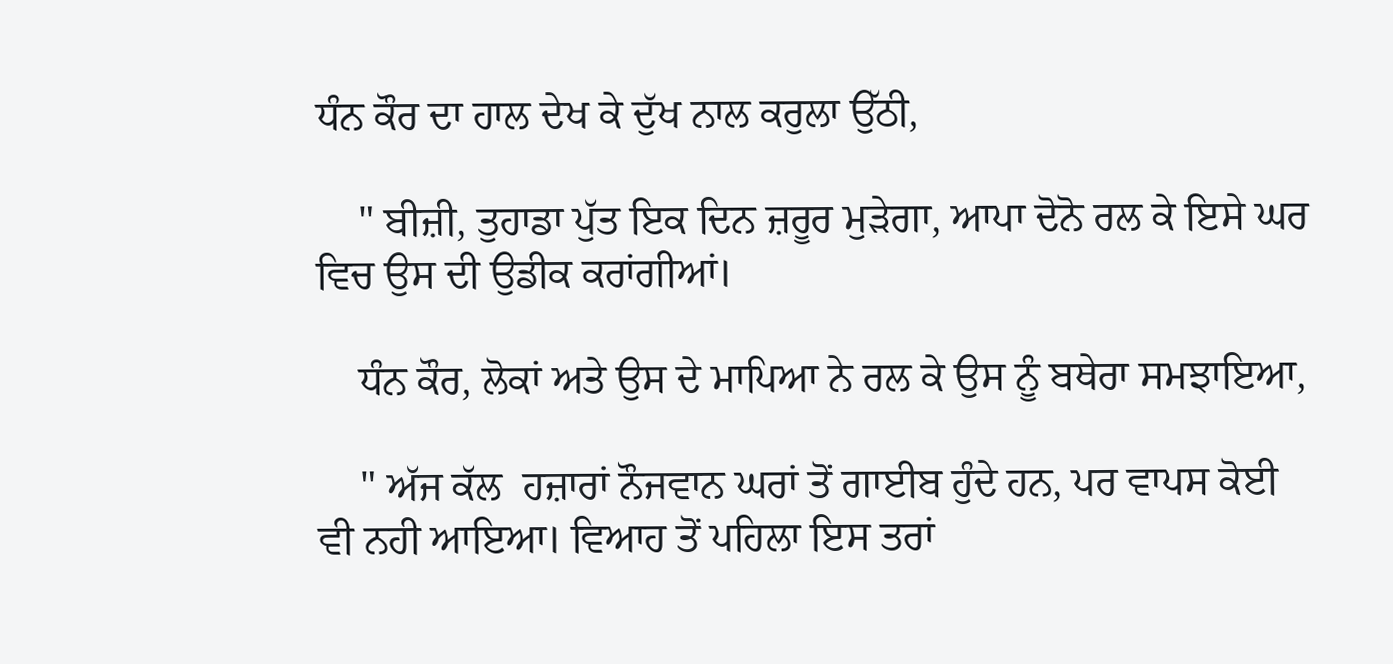ਧੰਨ ਕੌਰ ਦਾ ਹਾਲ ਦੇਖ ਕੇ ਦੁੱਖ ਨਾਲ ਕਰੁਲਾ ਉੱਠੀ,

    " ਬੀਜ਼ੀ, ਤੁਹਾਡਾ ਪੁੱਤ ਇਕ ਦਿਨ ਜ਼ਰੂਰ ਮੁੜੇਗਾ, ਆਪਾ ਦੋਨੋ ਰਲ ਕੇ ਇਸੇ ਘਰ ਵਿਚ ਉਸ ਦੀ ਉਡੀਕ ਕਰਾਂਗੀਆਂ।

    ਧੰਨ ਕੌਰ, ਲੋਕਾਂ ਅਤੇ ਉਸ ਦੇ ਮਾਪਿਆ ਨੇ ਰਲ ਕੇ ਉਸ ਨੂੰ ਬਥੇਰਾ ਸਮਝਾਇਆ,

    " ਅੱਜ ਕੱਲ  ਹਜ਼ਾਰਾਂ ਨੌਜਵਾਨ ਘਰਾਂ ਤੋਂ ਗਾਈਬ ਹੁੰਦੇ ਹਨ, ਪਰ ਵਾਪਸ ਕੋਈ ਵੀ ਨਹੀ ਆਇਆ। ਵਿਆਹ ਤੋਂ ਪਹਿਲਾ ਇਸ ਤਰਾਂ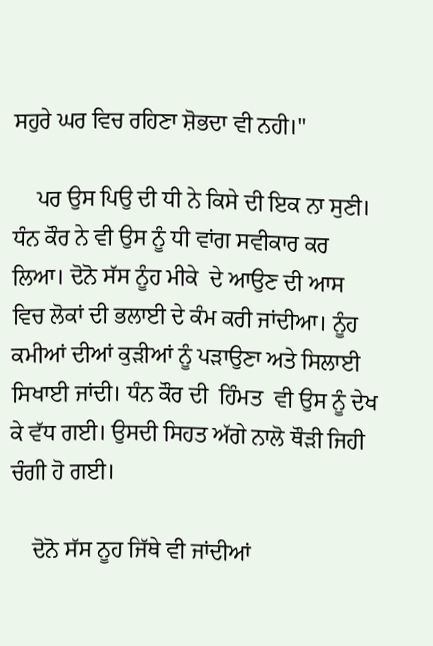ਸਹੁਰੇ ਘਰ ਵਿਚ ਰਹਿਣਾ ਸ਼ੋਭਦਾ ਵੀ ਨਹੀ।"

    ਪਰ ਉਸ ਪਿਉ ਦੀ ਧੀ ਨੇ ਕਿਸੇ ਦੀ ਇਕ ਨਾ ਸੁਣੀ। ਧੰਨ ਕੌਰ ਨੇ ਵੀ ਉਸ ਨੂੰ ਧੀ ਵਾਂਗ ਸਵੀਕਾਰ ਕਰ ਲਿਆ। ਦੋਨੋ ਸੱਸ ਨੂੰਹ ਮੀਕੇ  ਦੇ ਆਉਣ ਦੀ ਆਸ ਵਿਚ ਲੋਕਾਂ ਦੀ ਭਲਾਈ ਦੇ ਕੰਮ ਕਰੀ ਜਾਂਦੀਆ। ਨੂੰਹ ਕਮੀਆਂ ਦੀਆਂ ਕੁੜੀਆਂ ਨੂੰ ਪੜਾਉਣਾ ਅਤੇ ਸਿਲਾਈ ਸਿਖਾਈ ਜਾਂਦੀ। ਧੰਨ ਕੌਰ ਦੀ  ਹਿੰਮਤ  ਵੀ ਉਸ ਨੂੰ ਦੇਖ ਕੇ ਵੱਧ ਗਈ। ਉਸਦੀ ਸਿਹਤ ਅੱਗੇ ਨਾਲੋ ਥੌੜੀ ਜਿਹੀ ਚੰਗੀ ਹੋ ਗਈ।

    ਦੋਨੋ ਸੱਸ ਨੂਹ ਜਿੱਥੇ ਵੀ ਜਾਂਦੀਆਂ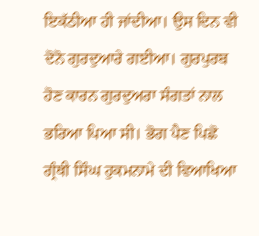ਇਕੱਠੀਆ ਹੀ ਜਾਂਦੀਆ। ਉਸ ਦਿਨ ਵੀ ਦੋਨੋ ਗੁਰਦੁਆਰੇ ਗਈਆ। ਗੁਰਪੁਰਬ ਹੋਣ ਕਾਰਨ ਗੁਰਦੁਅਰਾ ਸੰਗਤਾਂ ਨਾਲ ਭਰਿਆ ਪਿਆ ਸੀ। ਭੋਗ ਪੈਣ ਪਿਛੋ ਗ੍ਰੰਥੀ ਸਿੰਘ ਹੁਕਮਨਾਮੇ ਦੀ ਵਿਆਖਿਆ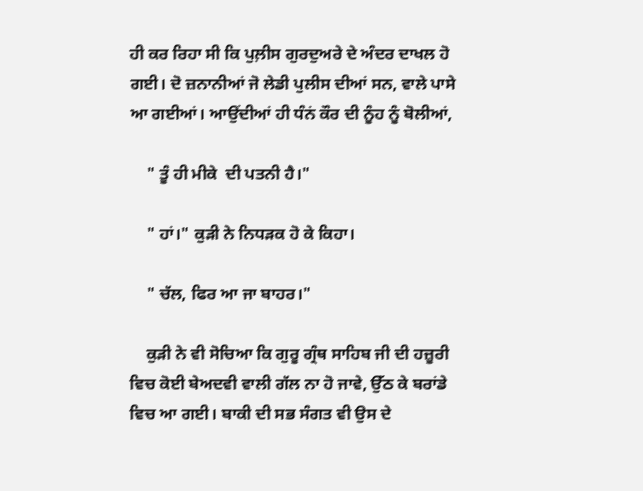ਹੀ ਕਰ ਰਿਹਾ ਸੀ ਕਿ ਪੁਲ਼ੀਸ ਗੁਰਦੁਅਰੇ ਦੇ ਅੰਦਰ ਦਾਖਲ ਹੋ ਗਈ। ਦੋ ਜ਼ਨਾਨੀਆਂ ਜੋ ਲੇਡੀ ਪੁਲੀਸ ਦੀਆਂ ਸਨ, ਵਾਲੇ ਪਾਸੇ ਆ ਗਈਆਂ। ਆਉਂਦੀਆਂ ਹੀ ਧੰਨਂ ਕੌਰ ਦੀ ਨੂੰਹ ਨੂੰ ਬੋਲੀਆਂ,

    " ਤੂੰ ਹੀ ਮੀਕੇ  ਦੀ ਪਤਨੀ ਹੈ।"

    " ਹਾਂ।" ਕੁੜੀ ਨੇ ਨਿਧੜਕ ਹੋ ਕੇ ਕਿਹਾ।

    " ਚੱਲ, ਫਿਰ ਆ ਜਾ ਬਾਹਰ।"

    ਕੁੜੀ ਨੇ ਵੀ ਸੋਚਿਆ ਕਿ ਗੁਰੂ ਗ੍ਰੰਥ ਸਾਹਿਬ ਜੀ ਦੀ ਹਜ਼ੂਰੀ ਵਿਚ ਕੋਈ ਬੇਅਦਵੀ ਵਾਲੀ ਗੱਲ ਨਾ ਹੋ ਜਾਵੇ, ਉੱਠ ਕੇ ਬਰਾਂਡੇ ਵਿਚ ਆ ਗਈ। ਬਾਕੀ ਦੀ ਸਭ ਸੰਗਤ ਵੀ ਉਸ ਦੇ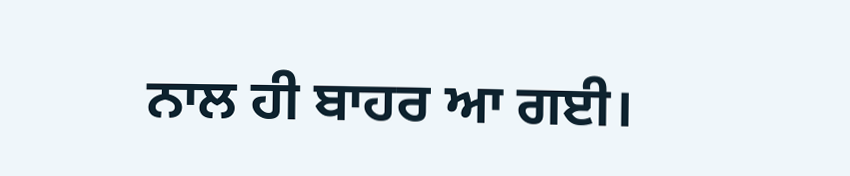ਨਾਲ ਹੀ ਬਾਹਰ ਆ ਗਈ।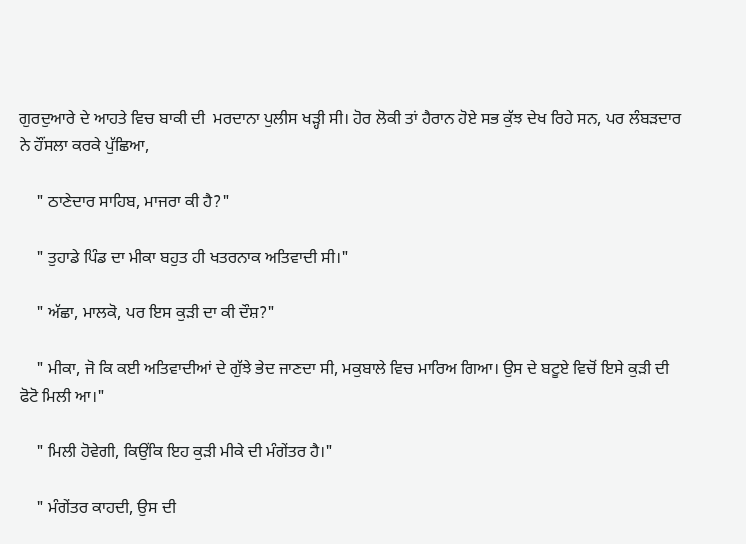ਗੁਰਦੁਆਰੇ ਦੇ ਆਹਤੇ ਵਿਚ ਬਾਕੀ ਦੀ  ਮਰਦਾਨਾ ਪੁਲੀਸ ਖੜ੍ਹੀ ਸੀ। ਹੋਰ ਲੋਕੀ ਤਾਂ ਹੈਰਾਨ ਹੋਏ ਸਭ ਕੁੱਝ ਦੇਖ ਰਿਹੇ ਸਨ, ਪਰ ਲੰਬੜਦਾਰ ਨੇ ਹੌਂਸਲਾ ਕਰਕੇ ਪੁੱਛਿਆ,

    " ਠਾਣੇਦਾਰ ਸਾਹਿਬ, ਮਾਜਰਾ ਕੀ ਹੈ?"

    " ਤੁਹਾਡੇ ਪਿੰਡ ਦਾ ਮੀਕਾ ਬਹੁਤ ਹੀ ਖਤਰਨਾਕ ਅਤਿਵਾਦੀ ਸੀ।"

    " ਅੱਛਾ, ਮਾਲਕੋ, ਪਰ ਇਸ ਕੁੜੀ ਦਾ ਕੀ ਦੌਸ਼?"

    " ਮੀਕਾ, ਜੋ ਕਿ ਕਈ ਅਤਿਵਾਦੀਆਂ ਦੇ ਗੁੱਝੇ ਭੇਦ ਜਾਣਦਾ ਸੀ, ਮਕੁਬਾਲੇ ਵਿਚ ਮਾਰਿਅ ਗਿਆ। ਉਸ ਦੇ ਬਟੂਏ ਵਿਚੋਂ ਇਸੇ ਕੁੜੀ ਦੀ ਫੋਟੋ ਮਿਲੀ ਆ।"

    " ਮਿਲੀ ਹੋਵੇਗੀ, ਕਿਉਂਕਿ ਇਹ ਕੁੜੀ ਮੀਕੇ ਦੀ ਮੰਗੇਂਤਰ ਹੈ।"

    " ਮੰਗੇਂਤਰ ਕਾਹਦੀ, ਉਸ ਦੀ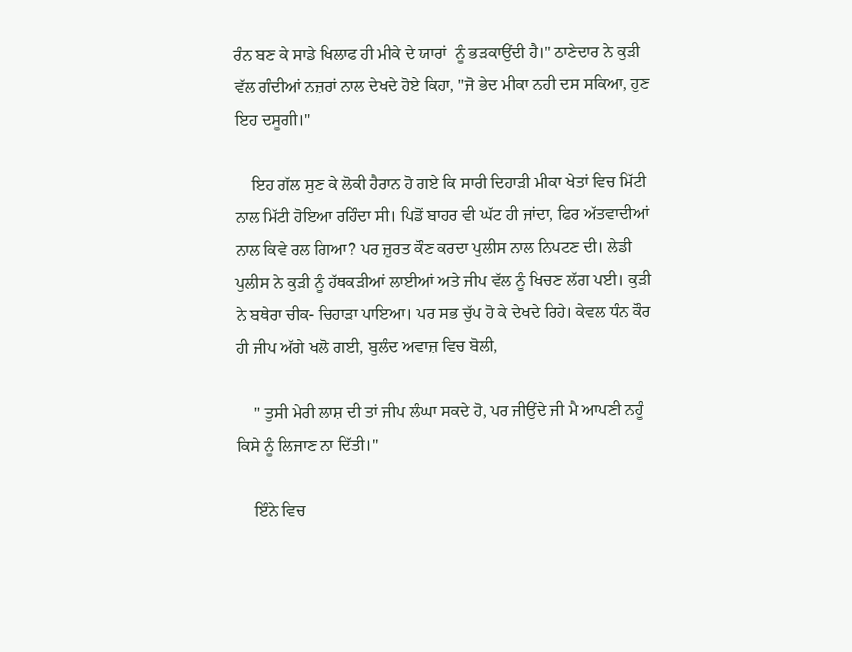ਰੰਨ ਬਣ ਕੇ ਸਾਡੇ ਖਿਲਾਫ ਹੀ ਮੀਕੇ ਦੇ ਯਾਰਾਂ  ਨੂੰ ਭੜਕਾਉਂਦੀ ਹੈ।" ਠਾਣੇਦਾਰ ਨੇ ਕੁੜੀ ਵੱਲ ਗੰਦੀਆਂ ਨਜ਼ਰਾਂ ਨਾਲ ਦੇਖਦੇ ਹੋਏ ਕਿਹਾ, "ਜੋ ਭੇਦ ਮੀਕਾ ਨਹੀ ਦਸ ਸਕਿਆ, ਹੁਣ ਇਹ ਦਸੂਗੀ।"

    ਇਹ ਗੱਲ ਸੁਣ ਕੇ ਲੋਕੀ ਹੈਰਾਨ ਹੋ ਗਏ ਕਿ ਸਾਰੀ ਦਿਹਾੜੀ ਮੀਕਾ ਖੇਤਾਂ ਵਿਚ ਮਿੱਟੀ ਨਾਲ ਮਿੱਟੀ ਹੋਇਆ ਰਹਿੰਦਾ ਸੀ। ਪਿਡੋਂ ਬਾਹਰ ਵੀ ਘੱਟ ਹੀ ਜਾਂਦਾ, ਫਿਰ ਅੱਤਵਾਦੀਆਂ ਨਾਲ ਕਿਵੇ ਰਲ ਗਿਆ? ਪਰ ਜ਼ੁਰਤ ਕੌਣ ਕਰਦਾ ਪੁਲੀਸ ਨਾਲ ਨਿਪਟਣ ਦੀ। ਲੇਡੀ ਪੁਲੀਸ ਨੇ ਕੁੜੀ ਨੂੰ ਹੱਥਕੜੀਆਂ ਲਾਈਆਂ ਅਤੇ ਜੀਪ ਵੱਲ ਨੂੰ ਖਿਚਣ ਲੱਗ ਪਈ। ਕੁੜੀ ਨੇ ਬਥੇਰਾ ਚੀਕ- ਚਿਹਾੜਾ ਪਾਇਆ। ਪਰ ਸਭ ਚੁੱਪ ਹੋ ਕੇ ਦੇਖਦੇ ਰਿਹੇ। ਕੇਵਲ ਧੰਨ ਕੌਰ ਹੀ ਜੀਪ ਅੱਗੇ ਖਲੋ ਗਈ, ਬੁਲੰਦ ਅਵਾਜ਼ ਵਿਚ ਬੋਲੀ,

    " ਤੁਸੀ ਮੇਰੀ ਲਾਸ਼ ਦੀ ਤਾਂ ਜੀਪ ਲੰਘਾ ਸਕਦੇ ਹੋ, ਪਰ ਜੀਉਂਦੇ ਜੀ ਮੈ ਆਪਣੀ ਨਹੂੰ ਕਿਸੇ ਨੂੰ ਲਿਜਾਣ ਨਾ ਦਿੱਤੀ।"

    ਇੰਨੇ ਵਿਚ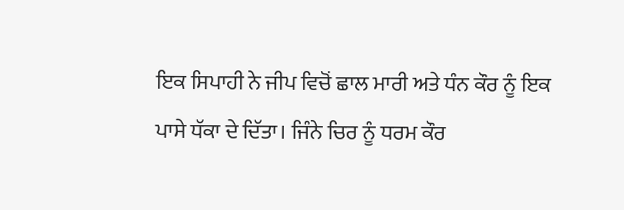ਇਕ ਸਿਪਾਹੀ ਨੇ ਜੀਪ ਵਿਚੋਂ ਛਾਲ ਮਾਰੀ ਅਤੇ ਧੰਨ ਕੌਰ ਨੂੰ ਇਕ ਪਾਸੇ ਧੱਕਾ ਦੇ ਦਿੱਤਾ। ਜਿੰਨੇ ਚਿਰ ਨੂੰ ਧਰਮ ਕੌਰ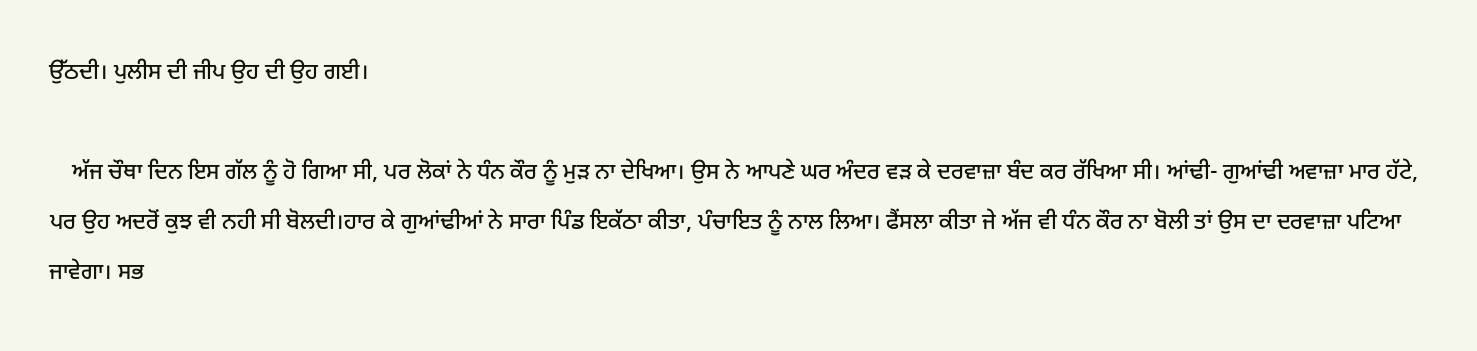ਉੱਠਦੀ। ਪੁਲੀਸ ਦੀ ਜੀਪ ਉਹ ਦੀ ਉਹ ਗਈ।

    ਅੱਜ ਚੌਥਾ ਦਿਨ ਇਸ ਗੱਲ ਨੂੰ ਹੋ ਗਿਆ ਸੀ, ਪਰ ਲੋਕਾਂ ਨੇ ਧੰਨ ਕੌਰ ਨੂੰ ਮੁੜ ਨਾ ਦੇਖਿਆ। ਉਸ ਨੇ ਆਪਣੇ ਘਰ ਅੰਦਰ ਵੜ ਕੇ ਦਰਵਾਜ਼ਾ ਬੰਦ ਕਰ ਰੱਖਿਆ ਸੀ। ਆਂਢੀ- ਗੁਆਂਢੀ ਅਵਾਜ਼ਾ ਮਾਰ ਹੱਟੇ, ਪਰ ਉਹ ਅਦਰੋਂ ਕੁਝ ਵੀ ਨਹੀ ਸੀ ਬੋਲਦੀ।ਹਾਰ ਕੇ ਗੁਆਂਢੀਆਂ ਨੇ ਸਾਰਾ ਪਿੰਡ ਇਕੱਠਾ ਕੀਤਾ, ਪੰਚਾਇਤ ਨੂੰ ਨਾਲ ਲਿਆ। ਫੈਂਸਲਾ ਕੀਤਾ ਜੇ ਅੱਜ ਵੀ ਧੰਨ ਕੌਰ ਨਾ ਬੋਲੀ ਤਾਂ ਉਸ ਦਾ ਦਰਵਾਜ਼ਾ ਪਟਿਆ ਜਾਵੇਗਾ। ਸਭ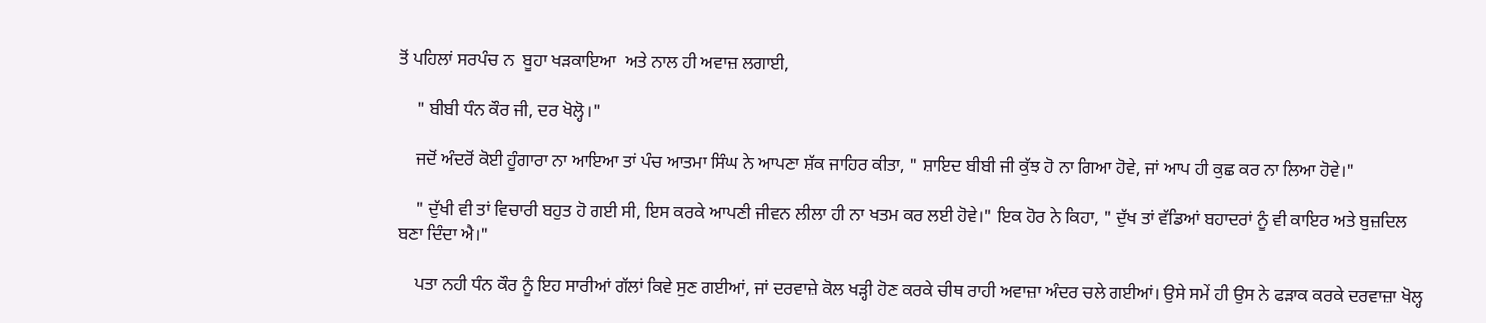ਤੋਂ ਪਹਿਲਾਂ ਸਰਪੰਚ ਨ  ਬੂਹਾ ਖੜਕਾਇਆ  ਅਤੇ ਨਾਲ ਹੀ ਅਵਾਜ਼ ਲਗਾਈ,

    " ਬੀਬੀ ਧੰਨ ਕੌਰ ਜੀ, ਦਰ ਖੋਲ੍ਹੋ।"

    ਜਦੋਂ ਅੰਦਰੋਂ ਕੋਈ ਹੂੰਗਾਰਾ ਨਾ ਆਇਆ ਤਾਂ ਪੰਚ ਆਤਮਾ ਸਿੰਘ ਨੇ ਆਪਣਾ ਸ਼ੱਕ ਜਾਹਿਰ ਕੀਤਾ, " ਸ਼ਾਇਦ ਬੀਬੀ ਜੀ ਕੁੱਝ ਹੋ ਨਾ ਗਿਆ ਹੋਵੇ, ਜਾਂ ਆਪ ਹੀ ਕੁਛ ਕਰ ਨਾ ਲਿਆ ਹੋਵੇ।"

    " ਦੁੱਖੀ ਵੀ ਤਾਂ ਵਿਚਾਰੀ ਬਹੁਤ ਹੋ ਗਈ ਸੀ, ਇਸ ਕਰਕੇ ਆਪਣੀ ਜੀਵਨ ਲੀਲਾ ਹੀ ਨਾ ਖਤਮ ਕਰ ਲਈ ਹੋਵੇ।" ਇਕ ਹੋਰ ਨੇ ਕਿਹਾ, " ਦੁੱਖ ਤਾਂ ਵੱਡਿਆਂ ਬਹਾਦਰਾਂ ਨੂੰ ਵੀ ਕਾਇਰ ਅਤੇ ਬੁਜ਼ਦਿਲ ਬਣਾ ਦਿੰਦਾ ਐ।"

    ਪਤਾ ਨਹੀ ਧੰਨ ਕੌਰ ਨੂੰ ਇਹ ਸਾਰੀਆਂ ਗੱਲਾਂ ਕਿਵੇ ਸੁਣ ਗਈਆਂ, ਜਾਂ ਦਰਵਾਜ਼ੇ ਕੋਲ ਖੜ੍ਹੀ ਹੋਣ ਕਰਕੇ ਚੀਥ ਰਾਹੀ ਅਵਾਜ਼ਾ ਅੰਦਰ ਚਲੇ ਗਈਆਂ। ਉਸੇ ਸਮੇਂ ਹੀ ਉਸ ਨੇ ਫੜਾਕ ਕਰਕੇ ਦਰਵਾਜ਼ਾ ਖੋਲ੍ਹ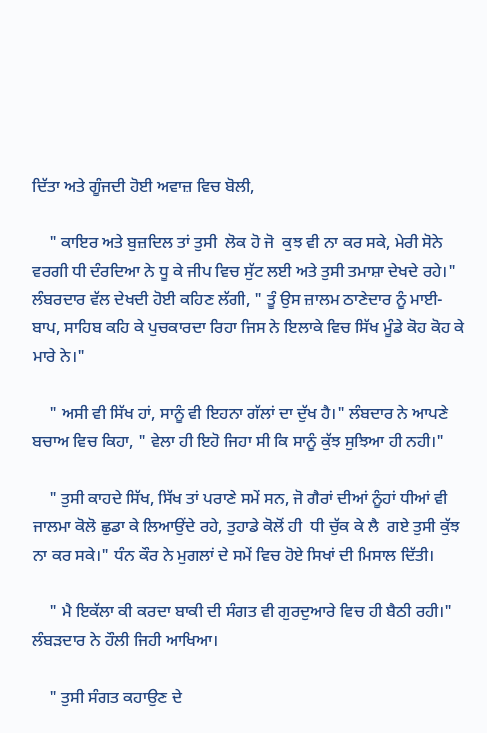ਦਿੱਤਾ ਅਤੇ ਗੂੰਜਦੀ ਹੋਈ ਅਵਾਜ਼ ਵਿਚ ਬੋਲੀ,

    " ਕਾਇਰ ਅਤੇ ਬੁਜ਼ਦਿਲ ਤਾਂ ਤੁਸੀ  ਲੋਕ ਹੋ ਜੋ  ਕੁਝ ਵੀ ਨਾ ਕਰ ਸਕੇ, ਮੇਰੀ ਸੋਨੇ ਵਰਗੀ ਧੀ ਦੰਰਦਿਆ ਨੇ ਧੂ ਕੇ ਜੀਪ ਵਿਚ ਸੁੱਟ ਲਈ ਅਤੇ ਤੁਸੀ ਤਮਾਸ਼ਾ ਦੇਖਦੇ ਰਹੇ।" ਲੰਬਰਦਾਰ ਵੱਲ ਦੇਖਦੀ ਹੋਈ ਕਹਿਣ ਲੱਗੀ, " ਤੂੰ ਉਸ ਜ਼ਾਲਮ ਠਾਣੇਦਾਰ ਨੂੰ ਮਾਈ-ਬਾਪ, ਸਾਹਿਬ ਕਹਿ ਕੇ ਪੁਚਕਾਰਦਾ ਰਿਹਾ ਜਿਸ ਨੇ ਇਲਾਕੇ ਵਿਚ ਸਿੱਖ ਮੂੰਡੇ ਕੋਹ ਕੋਹ ਕੇ ਮਾਰੇ ਨੇ।"

    " ਅਸੀ ਵੀ ਸਿੱਖ ਹਾਂ, ਸਾਨੂੰ ਵੀ ਇਹਨਾ ਗੱਲਾਂ ਦਾ ਦੁੱਖ ਹੈ।" ਲੰਬਦਾਰ ਨੇ ਆਪਣੇ ਬਚਾਅ ਵਿਚ ਕਿਹਾ, " ਵੇਲਾ ਹੀ ਇਹੋ ਜਿਹਾ ਸੀ ਕਿ ਸਾਨੂੰ ਕੁੱਝ ਸੁਝਿਆ ਹੀ ਨਹੀ।"

    " ਤੁਸੀ ਕਾਹਦੇ ਸਿੱਖ, ਸਿੱਖ ਤਾਂ ਪਰਾਣੇ ਸਮੇਂ ਸਨ, ਜੋ ਗੈਰਾਂ ਦੀਆਂ ਨੂੰਹਾਂ ਧੀਆਂ ਵੀ ਜਾਲਮਾ ਕੋਲੋ ਛੁਡਾ ਕੇ ਲਿਆਉਂਦੇ ਰਹੇ, ਤੁਹਾਡੇ ਕੋਲੋਂ ਹੀ  ਧੀ ਚੁੱਕ ਕੇ ਲੈ  ਗਏ ਤੁਸੀ ਕੁੱਝ ਨਾ ਕਰ ਸਕੇ।" ਧੰਨ ਕੌਰ ਨੇ ਮੁਗਲਾਂ ਦੇ ਸਮੇਂ ਵਿਚ ਹੋਏ ਸਿਖਾਂ ਦੀ ਮਿਸਾਲ ਦਿੱਤੀ।

    " ਮੈ ਇਕੱਲਾ ਕੀ ਕਰਦਾ ਬਾਕੀ ਦੀ ਸੰਗਤ ਵੀ ਗੁਰਦੁਆਰੇ ਵਿਚ ਹੀ ਬੈਠੀ ਰਹੀ।" ਲੰਬੜਦਾਰ ਨੇ ਹੌਲੀ ਜਿਹੀ ਆਖਿਆ।

    " ਤੁਸੀ ਸੰਗਤ ਕਹਾਉਣ ਦੇ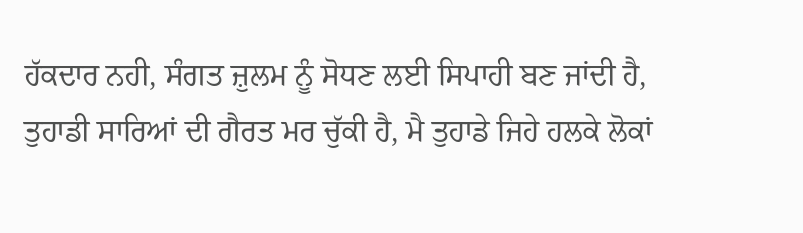ਹੱਕਦਾਰ ਨਹੀ, ਸੰਗਤ ਜ਼ੁਲਮ ਨੂੰ ਸੋਧਣ ਲਈ ਸਿਪਾਹੀ ਬਣ ਜਾਂਦੀ ਹੈ, ਤੁਹਾਡੀ ਸਾਰਿਆਂ ਦੀ ਗੈਰਤ ਮਰ ਚੁੱਕੀ ਹੈ, ਮੈ ਤੁਹਾਡੇ ਜਿਹੇ ਹਲਕੇ ਲੋਕਾਂ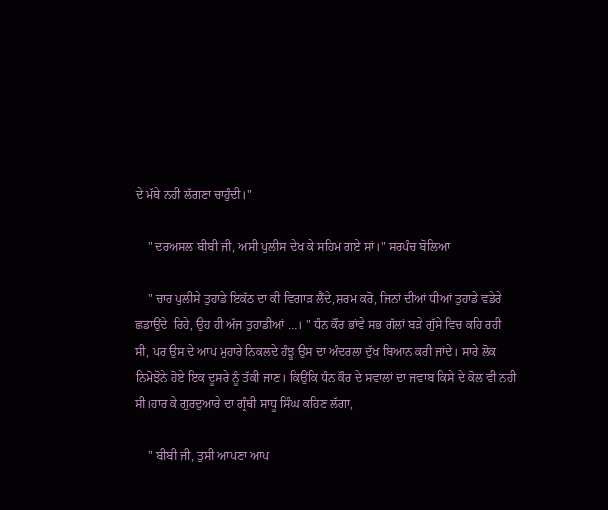ਦੇ ਮੱਥੇ ਨਹੀ ਲੱਗਣਾ ਚਾਹੁੰਦੀ।"

    " ਦਰਅਸਲ ਬੀਬੀ ਜੀ, ਅਸੀ ਪੁਲੀਸ ਦੇਖ ਕੇ ਸਹਿਮ ਗਏ ਸਾਂ।" ਸਰਪੰਚ ਬੋਲਿਆ

    " ਚਾਰ ਪੁਲੀਸੇ ਤੁਹਾਡੇ ਇਕੱਠ ਦਾ ਕੀ ਵਿਗਾੜ ਲੈਂਦੇ,ਸ਼ਰਮ ਕਰੋ, ਜਿਨਾਂ ਦੀਆਂ ਧੀਆਂ ਤੁਹਾਡੇ ਵਡੇਰੇ ਛਡਾਉਂਦੇ  ਰਿਹੇ, ਉਹ ਹੀ ਅੱਜ ਤੁਹਾਡੀਆਂ …। " ਧੰਨ ਕੌਰ ਭਾਂਵੇ ਸਭ ਗੱਲਾਂ ਬੜੇ ਗੁੱਸੇ ਵਿਚ ਕਹਿ ਰਹੀ ਸੀ, ਪਰ ਉਸ ਦੇ ਆਪ ਮੁਹਾਰੇ ਨਿਕਲਦੇ ਹੰਝੂ ਉਸ ਦਾ ਅੰਦਰਲਾ ਦੁੱਖ ਬਿਆਨ ਕਰੀ ਜਾਂਦੇ। ਸਾਰੇ ਲੋਕ ਨਿਮੋਝੋਨੇ ਹੋਏ ਇਕ ਦੂਸਰੇ ਨੂੰ ਤੱਕੀ ਜਾਣ। ਕਿਉਂਕਿ ਧੰਨ ਕੌਰ ਦੇ ਸਵਾਲਾਂ ਦਾ ਜਵਾਬ ਕਿਸੇ ਦੇ ਕੋਲ ਵੀ ਨਹੀ ਸੀ।ਹਾਰ ਕੇ ਗੁਰਦੁਆਰੇ ਦਾ ਗ੍ਰੰਥੀ ਸਾਧੂ ਸਿੰਘ ਕਹਿਣ ਲੱਗਾ,

    " ਬੀਬੀ ਜੀ, ਤੁਸੀ ਆਪਣਾ ਆਪ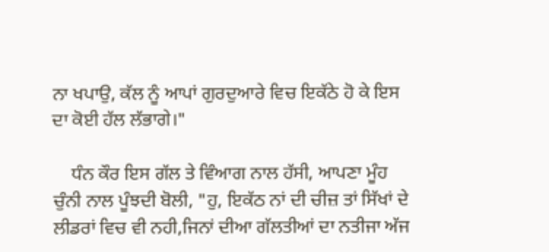ਨਾ ਖਪਾਉ, ਕੱਲ ਨੂੰ ਆਪਾਂ ਗੁਰਦੁਆਰੇ ਵਿਚ ਇਕੱਠੇ ਹੋ ਕੇ ਇਸ ਦਾ ਕੋਈ ਹੱਲ ਲੱਭਾਗੇ।"

    ਧੰਨ ਕੌਰ ਇਸ ਗੱਲ ਤੇ ਵਿੰਆਗ ਨਾਲ ਹੱਸੀ, ਆਪਣਾ ਮੂੰਹ ਚੁੰਨੀ ਨਾਲ ਪੂੰਝਦੀ ਬੋਲੀ, "ਹੁ, ਇਕੱਠ ਨਾਂ ਦੀ ਚੀਜ਼ ਤਾਂ ਸਿੱਖਾਂ ਦੇ ਲੀਡਰਾਂ ਵਿਚ ਵੀ ਨਹੀ,ਜਿਨਾਂ ਦੀਆ ਗੱਲਤੀਆਂ ਦਾ ਨਤੀਜਾ ਅੱਜ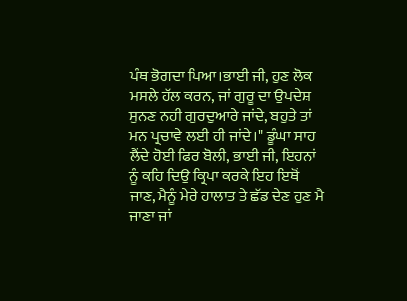ਪੰਥ ਭੋਗਦਾ ਪਿਆ।ਭਾਈ ਜੀ, ਹੁਣ ਲੋਕ ਮਸਲੇ ਹੱਲ ਕਰਨ, ਜਾਂ ਗੁਰੂ ਦਾ ਉਪਦੇਸ਼ ਸੁਨਣ ਨਹੀ ਗੁਰਦੁਆਰੇ ਜਾਂਦੇ, ਬਹੁਤੇ ਤਾਂ ਮਨ ਪ੍ਰਚਾਵੇ ਲਈ ਹੀ ਜਾਂਦੇ।" ਡੂੰਘਾ ਸਾਹ ਲੈਂਦੇ ਹੋਈ ਫਿਰ ਬੋਲੀ, ਭਾਈ ਜੀ, ਇਹਨਾਂ ਨੂੰ ਕਹਿ ਦਿਉ ਕ੍ਰਿਪਾ ਕਰਕੇ ਇਹ ਇਥੋਂ ਜਾਣ, ਮੈਨੂੰ ਮੇਰੇ ਹਾਲਾਤ ਤੇ ਛੱਡ ਦੇਣ ਹੁਣ ਮੈ ਜਾਣਾ ਜਾਂ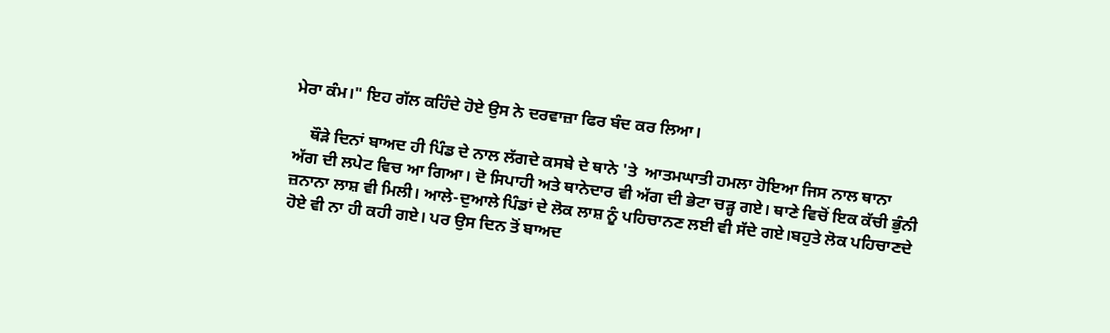ਮੇਰਾ ਕੰਮ।" ਇਹ ਗੱਲ ਕਹਿੰਦੇ ਹੋਏ ਉਸ ਨੇ ਦਰਵਾਜ਼ਾ ਫਿਰ ਬੰਦ ਕਰ ਲਿਆ।

    ਥੌੜੇ ਦਿਨਾਂ ਬਾਅਦ ਹੀ ਪਿੰਡ ਦੇ ਨਾਲ ਲੱਗਦੇ ਕਸਬੇ ਦੇ ਥਾਨੇ 'ਤੇ  ਆਤਮਘਾਤੀ ਹਮਲਾ ਹੋਇਆ ਜਿਸ ਨਾਲ ਥਾਨਾ ਅੱਗ ਦੀ ਲਪੇਟ ਵਿਚ ਆ ਗਿਆ। ਦੋ ਸਿਪਾਹੀ ਅਤੇ ਥਾਨੇਦਾਰ ਵੀ ਅੱਗ ਦੀ ਭੇਟਾ ਚੜ੍ਹ ਗਏ। ਥਾਣੇ ਵਿਚੋਂ ਇਕ ਕੱਚੀ ਭੁੰਨੀ ਜ਼ਨਾਨਾ ਲਾਸ਼ ਵੀ ਮਿਲੀ। ਆਲੇ-ਦੁਆਲੇ ਪਿੰਡਾਂ ਦੇ ਲੋਕ ਲਾਸ਼ ਨੂੰ ਪਹਿਚਾਨਣ ਲਈ ਵੀ ਸੱਦੇ ਗਏ।ਬਹੁਤੇ ਲੋਕ ਪਹਿਚਾਣਦੇ ਹੋਏ ਵੀ ਨਾ ਹੀ ਕਹੀ ਗਏ। ਪਰ ਉਸ ਦਿਨ ਤੋਂ ਬਾਅਦ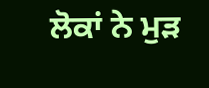ਲੋਕਾਂ ਨੇ ਮੁੜ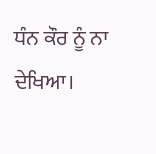ਧੰਨ ਕੌਰ ਨੂੰ ਨਾ ਦੇਖਿਆ।